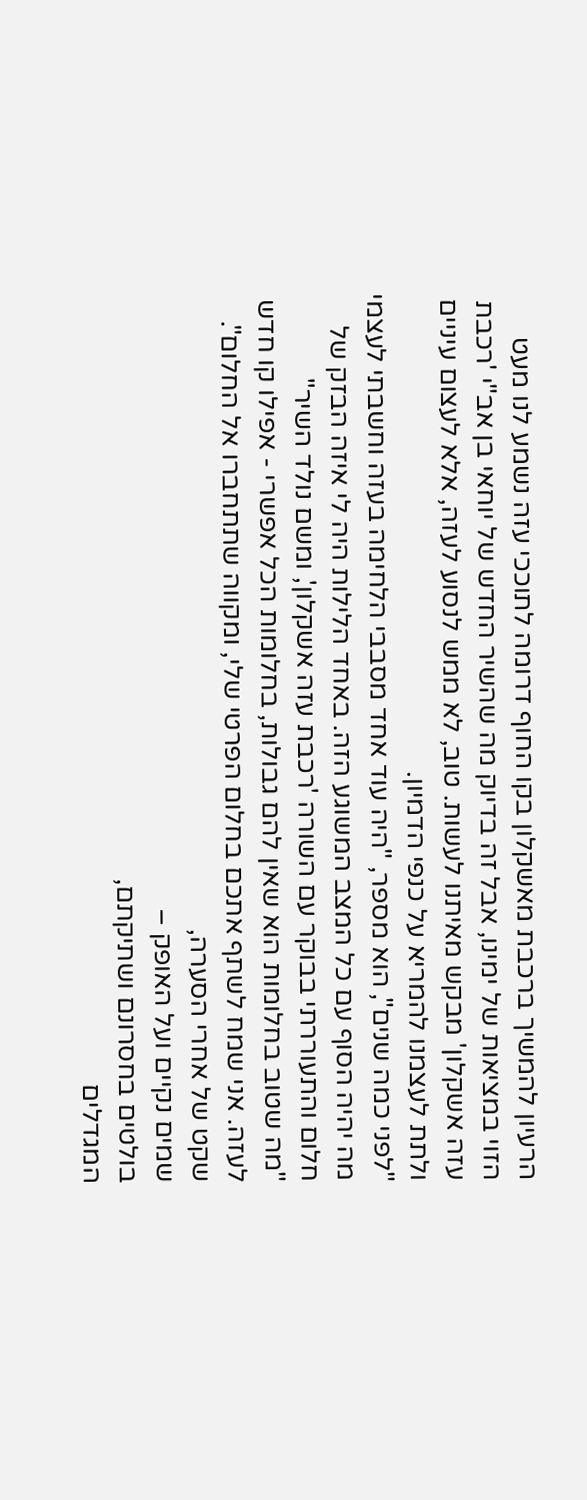הרעיון להמשיך ברכבת מאשקלון בקו החוף דרומה לתוככי עזה נשמע לנו מעט הזוי במציאות של ימינו, אבל זה בדיוק מה שהשיר החדש של יוחאי בן אב"י 'רכבת עזה אשקלון' מבקש מאיתנו לעשות. טוב, לא ממש לנסוע לעזה, אלא לעצום עיניים ולתת לעצמנו להמריא על כנפי הדמיון.
"לפני כמה שנים", הוא מספר, "היה עוד אחד מסבבי הלחימה בעזה וחשבתי לעצמי מה יהיה הסוף עם כל המצב המשוגע הזה. באחד הלילות היה לי איזה הבזק של חלום והתעוררתי בבוקר עם השורה 'רכבת עזה אשקלון', ומשם נולד השיר"
"מה שטוב בחלומות הוא שאין להם גבולות, בחלומות הכל אפשרי - אפילו קו חדש לעזה. אני שמח לשתף אתכם בחלום הפרטי שלי, ומקווה שתתחברו אל החלום".
שקט של אחרי הסערה,
שמים נקיים ועל האופק –
בולטים בחסרונם ושתיקתם,
המגדלים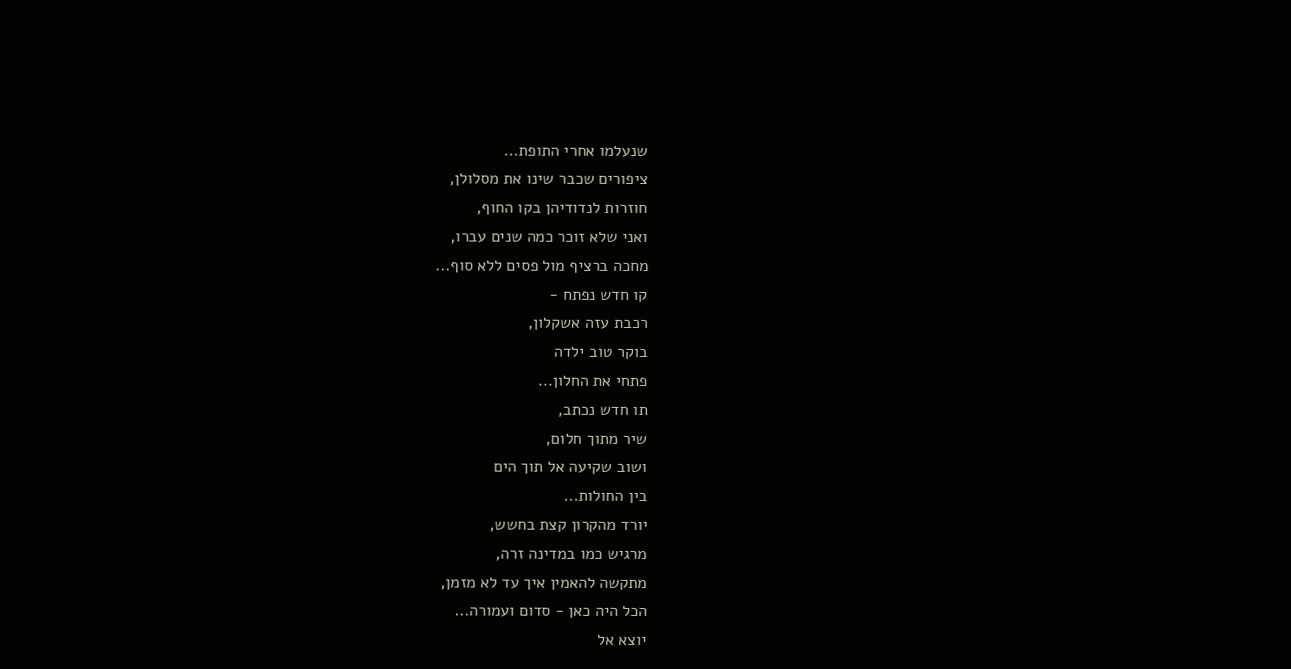שנעלמו אחרי התופת...
ציפורים שכבר שינו את מסלולן,
חוזרות לנדודיהן בקו החוף,
ואני שלא זוכר כמה שנים עברו,
מחכה ברציף מול פסים ללא סוף...
קו חדש נפתח -
רכבת עזה אשקלון,
בוקר טוב ילדה
פתחי את החלון...
תו חדש נכתב,
שיר מתוך חלום,
ושוב שקיעה אל תוך הים
בין החולות...
יורד מהקרון קצת בחשש,
מרגיש כמו במדינה זרה,
מתקשה להאמין איך עד לא מזמן,
הכל היה כאן - סדום ועמורה...
יוצא אל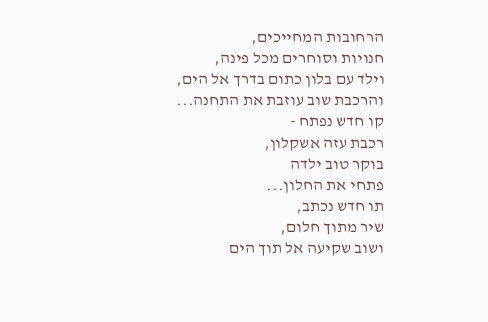הרחובות המחייכים,
חנויות וסוחרים מכל פינה,
וילד עם בלון כתום בדרך אל הים,
והרכבת שוב עוזבת את התחנה...
קו חדש נפתח -
רכבת עזה אשקלון,
בוקר טוב ילדה
פתחי את החלון...
תו חדש נכתב,
שיר מתוך חלום,
ושוב שקיעה אל תוך הים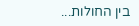בין החולות...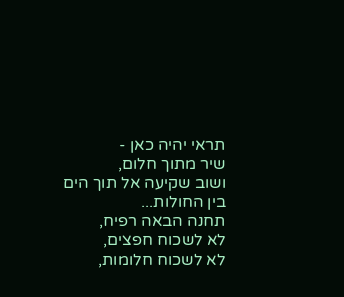תראי יהיה כאן -
שיר מתוך חלום,
ושוב שקיעה אל תוך הים
בין החולות...
תחנה הבאה רפיח,
לא לשכוח חפצים,
לא לשכוח חלומות,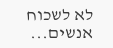לא לשכוח אנשים...